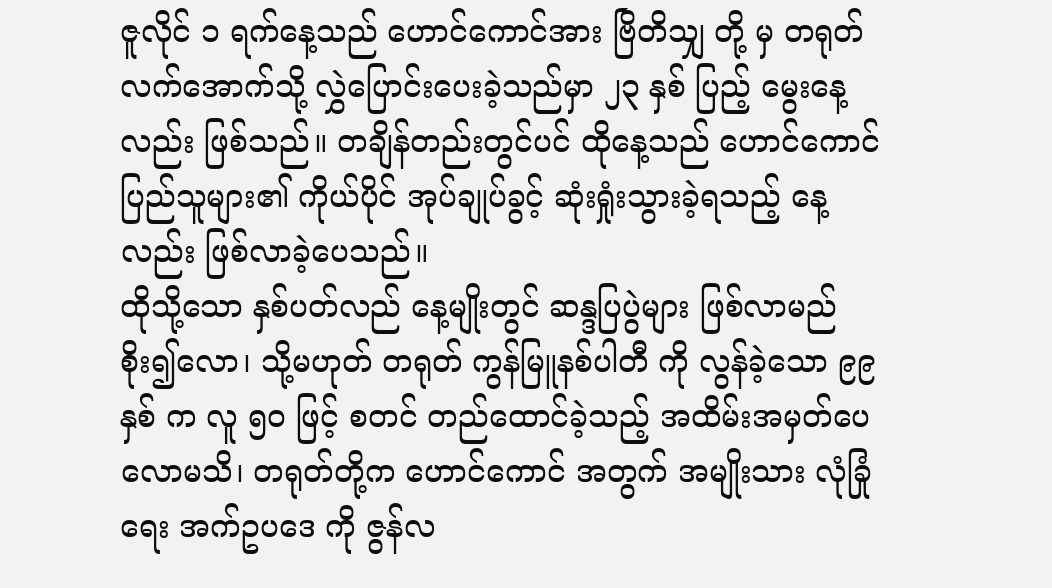ဇူလိုင် ၁ ရက်နေ့သည် ဟောင်ကောင်အား ဗြိတိသျှ တို့ မှ တရုတ် လက်အောက်သို့ လွှဲပြောင်းပေးခဲ့သည်မှာ ၂၃ နှစ် ပြည့် မွေးနေ့လည်း ဖြစ်သည်။ တချိန်တည်းတွင်ပင် ထိုနေ့သည် ဟောင်ကောင်ပြည်သူများ၏ ကိုယ်ပိုင် အုပ်ချုပ်ခွင့် ဆုံးရှုံးသွားခဲ့ရသည့် နေ့လည်း ဖြစ်လာခဲ့ပေသည်။
ထိုသို့သော နှစ်ပတ်လည် နေ့မျိုးတွင် ဆန္ဒပြပွဲများ ဖြစ်လာမည် စိုး၍လော၊ သို့မဟုတ် တရုတ် ကွန်မြူနစ်ပါတီ ကို လွန်ခဲ့သော ၉၉ နှစ် က လူ ၅၀ ဖြင့် စတင် တည်ထောင်ခဲ့သည့် အထိမ်းအမှတ်ပေလောမသိ၊ တရုတ်တို့က ဟောင်ကောင် အတွက် အမျိုးသား လုံခြုံရေး အက်ဥပဒေ ကို ဇွန်လ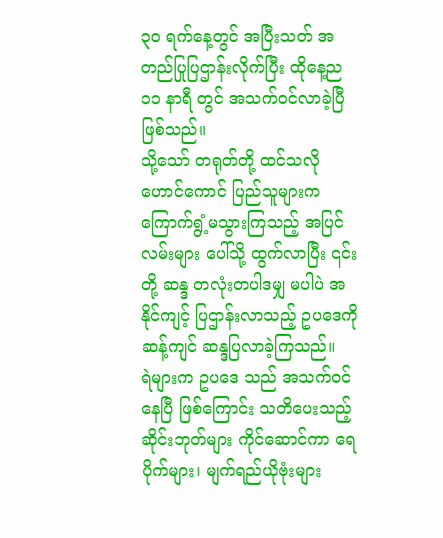၃၀ ရက်နေ့တွင် အပြီးသတ် အတည်ပြုပြဌာန်းလိုက်ပြီး ထိုနေ့ည ၁၁ နာရီ တွင် အသက်ဝင်လာခဲ့ပြီ ဖြစ်သည်။
သို့သော် တရုတ်တို့ ထင်သလို ဟောင်ကောင် ပြည်သူများက ကြောက်ရွံ့မသွားကြသည့် အပြင် လမ်းများ ပေါ်သို့ ထွက်လာပြီး ၎င်းတို့ ဆန္ဒ တလုံးတပါဒမျှ မပါပဲ အနိုင်ကျင့် ပြဌာန်းလာသည့် ဥပဒေကို ဆန့်ကျင် ဆန္ဒပြလာခဲ့ကြသည်။
ရဲများက ဥပဒေ သည် အသက်ဝင်နေပြီ ဖြစ်ကြောင်း သတိပေးသည့် ဆိုင်းဘုတ်များ ကိုင်ဆောင်ကာ ရေပိုက်များ၊ မျက်ရည်ယိုဗုံးများ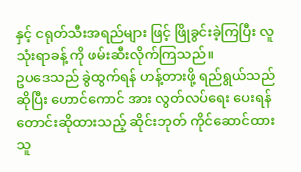နှင့် ငရုတ်သီးအရည်များ ဖြင့် ဖြိုခွင်းခဲ့ကြပြီး လူ သုံးရာခန့် ကို ဖမ်းဆီးလိုက်ကြသည်။
ဥပဒေသည် ခွဲထွက်ရန် ဟန့်တားဖို့ ရည်ရွယ်သည် ဆိုပြီး ဟောင်ကောင် အား လွတ်လပ်ရေး ပေးရန် တောင်းဆိုထားသည့် ဆိုင်းဘုတ် ကိုင်ဆောင်ထားသူ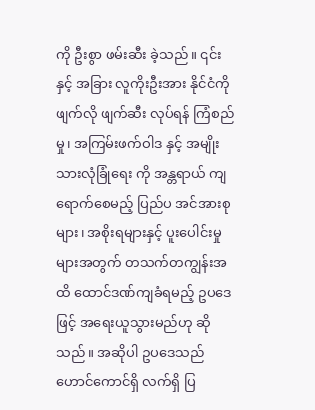ကို ဦးစွာ ဖမ်းဆီး ခဲ့သည်။ ၎င်းနှင့် အခြား လူကိုးဦးအား နိုင်ငံကို ဖျက်လို ဖျက်ဆီး လုပ်ရန် ကြံစည်မှု၊ အကြမ်းဖက်ဝါဒ နှင့် အမျိုးသားလုံခြုံရေး ကို အန္တရာယ် ကျရောက်စေမည့် ပြည်ပ အင်အားစုများ၊ အစိုးရများနှင့် ပူးပေါင်းမှုများအတွက် တသက်တကျွန်းအထိ ထောင်ဒဏ်ကျခံရမည့် ဥပဒေ ဖြင့် အရေးယူသွားမည်ဟု ဆိုသည်။ အဆိုပါ ဥပဒေသည် ဟောင်ကောင်ရှိ လက်ရှိ ပြ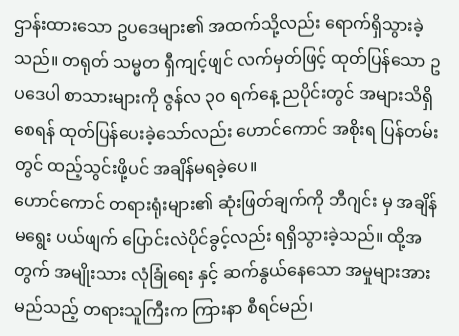ဌာန်းထားသော ဥပဒေများ၏ အထက်သို့လည်း ရောက်ရှိသွားခဲ့သည်။ တရုတ် သမ္မတ ရှီကျင့်ဖျင် လက်မှတ်ဖြင့် ထုတ်ပြန်သော ဥပဒေပါ စာသားများကို ဇွန်လ ၃၀ ရက်နေ့ ညပိုင်းတွင် အများသိရှိစေရန် ထုတ်ပြန်ပေးခဲ့သော်လည်း ဟောင်ကောင် အစိုးရ ပြန်တမ်းတွင် ထည့်သွင်းဖို့ပင် အချိန်မရခဲ့ပေ။
ဟောင်ကောင် တရားရုံးများ၏ ဆုံးဖြတ်ချက်ကို ဘီဂျင်း မှ အချိန်မရွေး ပယ်ဖျက် ပြောင်းလဲပိုင်ခွင့်လည်း ရရှိသွားခဲ့သည်။ ထို့အတွက် အမျိုးသား လုံခြုံရေး နှင့် ဆက်နွယ်နေသော အမှုများအား မည်သည့် တရားသူကြီးက ကြားနာ စီရင်မည်၊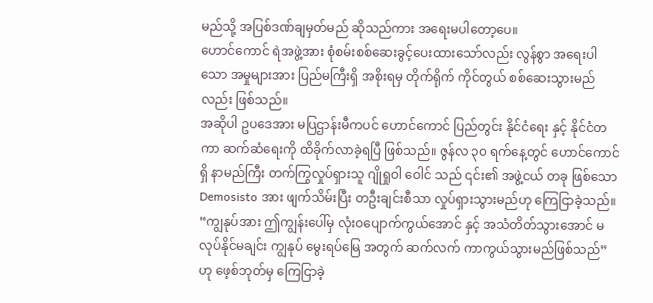မည်သို့ အပြစ်ဒဏ်ချမှတ်မည် ဆိုသည်ကား အရေးမပါတော့ပေ။
ဟောင်ကောင် ရဲအဖွဲ့အား စုံစမ်းစစ်ဆေးခွင့်ပေးထားသော်လည်း လွန်စွာ အရေးပါသော အမှုများအား ပြည်မကြီးရှိ အစိုးရမှ တိုက်ရိုက် ကိုင်တွယ် စစ်ဆေးသွားမည် လည်း ဖြစ်သည်။
အဆိုပါ ဥပဒေအား မပြဌာန်းမီကပင် ဟောင်ကောင် ပြည်တွင်း နိုင်ငံရေး နှင့် နိုင်ငံတကာ ဆက်ဆံရေးကို ထိခိုက်လာခဲ့ရပြီ ဖြစ်သည်။ ဇွန်လ ၃၀ ရက်နေ့တွင် ဟောင်ကောင်ရှိ နာမည်ကြီး တက်ကြွလှုပ်ရှားသူ ဂျိုရှုဝါ ဝေါင် သည် ၎င်း၏ အဖွဲ့ငယ် တခု ဖြစ်သော Demosisto အား ဖျက်သိမ်းပြီး တဦးချင်းစီသာ လှုပ်ရှားသွားမည်ဟု ကြေငြာခဲ့သည်။ “ကျွနုပ်အား ဤကျွန်းပေါ်မှ လုံးဝပျောက်ကွယ်အောင် နှင့် အသံတိတ်သွားအောင် မလုပ်နိုင်မချင်း ကျွနုပ် မွေးရပ်မြေ အတွက် ဆက်လက် ကာကွယ်သွားမည်ဖြစ်သည်” ဟု ဖေ့စ်ဘုတ်မှ ကြေငြာခဲ့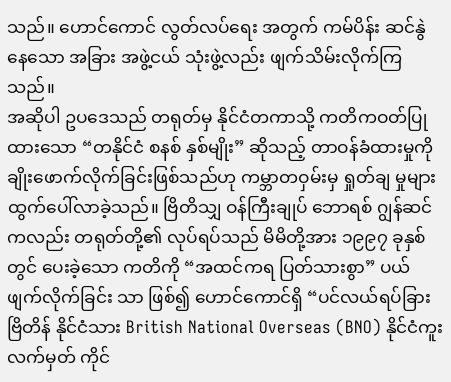သည်။ ဟောင်ကောင် လွတ်လပ်ရေး အတွက် ကမ်ပိန်း ဆင်နွဲနေသော အခြား အဖွဲ့ငယ် သုံးဖွဲ့လည်း ဖျက်သိမ်းလိုက်ကြသည်။
အဆိုပါ ဥပဒေသည် တရုတ်မှ နိုင်ငံတကာသို့ ကတိကဝတ်ပြုထားသော “တနိုင်ငံ စနစ် နှစ်မျိုး” ဆိုသည့် တာဝန်ခံထားမှုကို ချိုးဖောက်လိုက်ခြင်းဖြစ်သည်ဟု ကမ္ဘာတဝှမ်းမှ ရှုတ်ချ မှုများ ထွက်ပေါ်လာခဲ့သည်။ ဗြိတိသျှ ဝန်ကြီးချုပ် ဘောရစ် ဂျွန်ဆင်ကလည်း တရုတ်တို့၏ လုပ်ရပ်သည် မိမိတို့အား ၁၉၉၇ ခုနှစ်တွင် ပေးခဲ့သော ကတိကို “အထင်ကရ ပြတ်သားစွာ” ပယ်ဖျက်လိုက်ခြင်း သာ ဖြစ်၍ ဟောင်ကောင်ရှိ “ပင်လယ်ရပ်ခြား ဗြိတိန် နိုင်ငံသား British National Overseas (BNO) နိုင်ငံကူးလက်မှတ် ကိုင်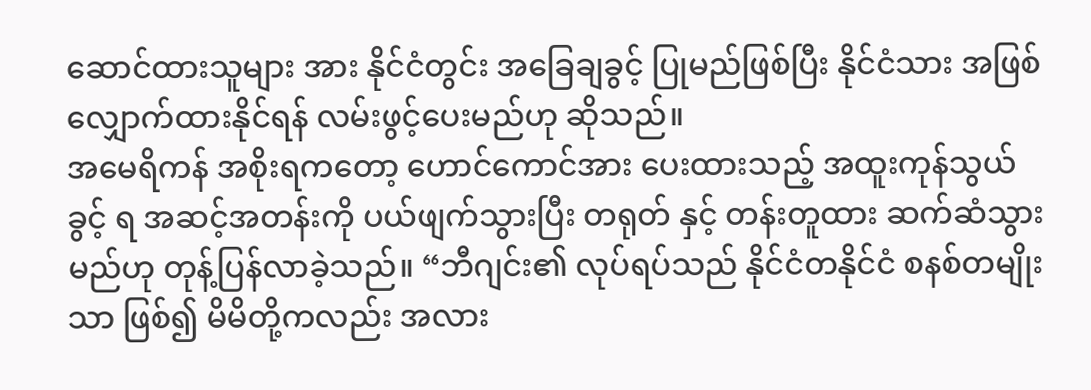ဆောင်ထားသူများ အား နိုင်ငံတွင်း အခြေချခွင့် ပြုမည်ဖြစ်ပြီး နိုင်ငံသား အဖြစ် လျှောက်ထားနိုင်ရန် လမ်းဖွင့်ပေးမည်ဟု ဆိုသည်။
အမေရိကန် အစိုးရကတော့ ဟောင်ကောင်အား ပေးထားသည့် အထူးကုန်သွယ်ခွင့် ရ အဆင့်အတန်းကို ပယ်ဖျက်သွားပြီး တရုတ် နှင့် တန်းတူထား ဆက်ဆံသွားမည်ဟု တုန့်ပြန်လာခဲ့သည်။ “ဘီဂျင်း၏ လုပ်ရပ်သည် နိုင်ငံတနိုင်ငံ စနစ်တမျိုး သာ ဖြစ်၍ မိမိတို့ကလည်း အလား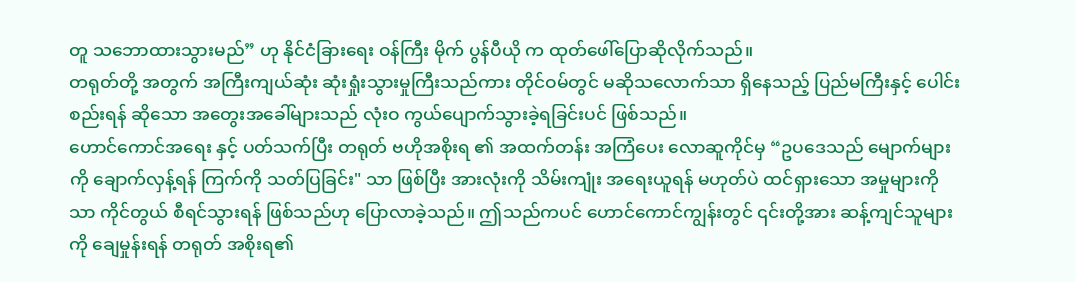တူ သဘောထားသွားမည်” ဟု နိုင်ငံခြားရေး ဝန်ကြီး မိုက် ပွန်ပီယို က ထုတ်ဖေါ်ပြောဆိုလိုက်သည်။
တရုတ်တို့ အတွက် အကြီးကျယ်ဆုံး ဆုံးရှုံးသွားမှုကြီးသည်ကား တိုင်ဝမ်တွင် မဆိုသလောက်သာ ရှိနေသည့် ပြည်မကြီးနှင့် ပေါင်းစည်းရန် ဆိုသော အတွေးအခေါ်များသည် လုံးဝ ကွယ်ပျောက်သွားခဲ့ရခြင်းပင် ဖြစ်သည်။
ဟောင်ကောင်အရေး နှင့် ပတ်သက်ပြီး တရုတ် ဗဟိုအစိုးရ ၏ အထက်တန်း အကြံပေး လောဆူကိုင်မှ “ဥပဒေသည် မျောက်များကို ချောက်လှန့်ရန် ကြက်ကို သတ်ပြခြင်း" သာ ဖြစ်ပြီး အားလုံးကို သိမ်းကျုံး အရေးယူရန် မဟုတ်ပဲ ထင်ရှားသော အမှုများကိုသာ ကိုင်တွယ် စီရင်သွားရန် ဖြစ်သည်ဟု ပြောလာခဲ့သည်။ ဤသည်ကပင် ဟောင်ကောင်ကျွန်းတွင် ၎င်းတို့အား ဆန့်ကျင်သူများကို ချေမှုန်းရန် တရုတ် အစိုးရ၏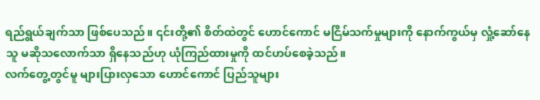ရည်ရွယ်ချက်သာ ဖြစ်ပေသည်။ ၎င်းတို့၏ စိတ်ထဲတွင် ဟောင်ကောင် မငြိမ်သက်မှုများကို နောက်ကွယ်မှ လှုံ့ဆော်နေသူ မဆိုသလောက်သာ ရှိနေသည်ဟု ယုံကြည်ထားမှုကို ထင်ဟပ်စေခဲ့သည်။
လက်တွေ့တွင်မူ များပြားလှသော ဟောင်ကောင် ပြည်သူများ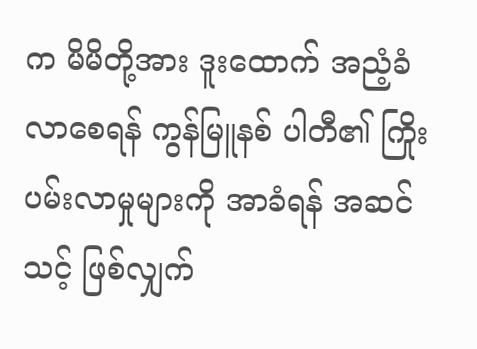က မိမိတို့အား ဒူးထောက် အညံ့ခံလာစေရန် ကွန်မြူနစ် ပါတီ၏ ကြိုးပမ်းလာမှုများကို အာခံရန် အဆင်သင့် ဖြစ်လျှက်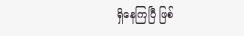ရှိနေကြပြီ ဖြစ်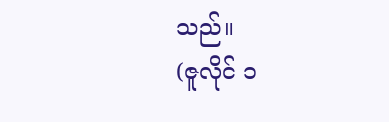သည်။
(ဇူလိုင် ၁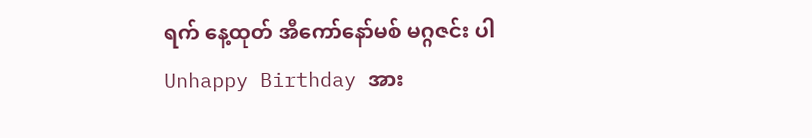ရက် နေ့ထုတ် အီကော်နော်မစ် မဂ္ဂဇင်း ပါ Unhappy Birthday အား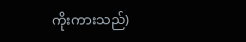ကိုးကားသည်)